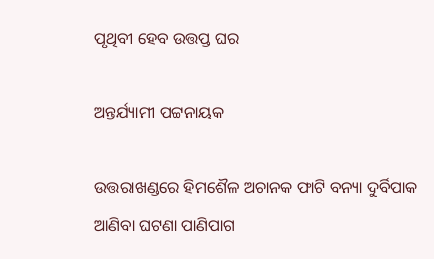ପୃଥିବୀ ହେବ ଉତ୍ତପ୍ତ ଘର

ଅନ୍ତର୍ଯ୍ୟାମୀ ପଟ୍ଟନାୟକ

ଉତ୍ତରାଖଣ୍ଡରେ ହିମଶୈଳ ଅଚାନକ ଫାଟି ବନ୍ୟା ଦୁର୍ବିପାକ ଆଣିବା ଘଟଣା ପାଣିପାଗ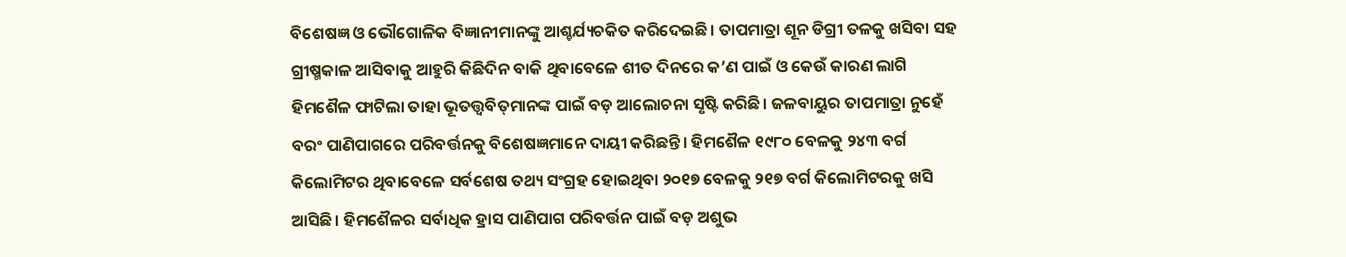ବିଶେଷଜ୍ଞ ଓ ଭୌଗୋଳିକ ବିଜ୍ଞାନୀମାନଙ୍କୁ ଆଶ୍ଚର୍ଯ୍ୟଚକିତ କରିଦେଇଛି। ତାପମାତ୍ରା ଶୂନ ଡିଗ୍ରୀ ତଳକୁ ଖସିବା ସହ ଗ୍ରୀଷ୍ମକାଳ ଆସିବାକୁ ଆହୁରି କିଛିଦିନ ବାକି ଥିବାବେଳେ ଶୀତ ଦିନରେ କ’ଣ ପାଇଁ ଓ କେଉଁ କାରଣ ଲାଗି ହିମଶୈଳ ଫାଟିଲା ତାହା ଭୂତତ୍ତ୍ୱବିତ୍‌ମାନଙ୍କ ପାଇଁ ବଡ଼ ଆଲୋଚନା ସୃଷ୍ଟି କରିଛି। ଜଳବାୟୁର ତାପମାତ୍ରା ନୁହେଁ ବରଂ ପାଣିପାଗରେ ପରିବର୍ତ୍ତନକୁ ବିଶେଷଜ୍ଞମାନେ ଦାୟୀ କରିଛନ୍ତି। ହିମଶୈଳ ୧୯୮୦ ବେଳକୁ ୨୪୩ ବର୍ଗ କିଲୋମିଟର ଥିବାବେଳେ ସର୍ବଶେଷ ତଥ୍ୟ ସଂଗ୍ରହ ହୋଇଥିବା ୨୦୧୭ ବେଳକୁ ୨୧୭ ବର୍ଗ କିଲୋମିଟରକୁ ଖସି ଆସିଛି। ହିମଶୈଳର ସର୍ବାଧିକ ହ୍ରାସ ପାଣିପାଗ ପରିବର୍ତ୍ତନ ପାଇଁ ବଡ଼ ଅଶୁଭ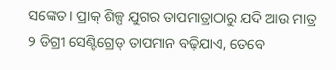ସଙ୍କେତ। ପ୍ରାକ୍‌ ଶିଳ୍ପ ଯୁଗର ତାପମାତ୍ରାଠାରୁ ଯଦି ଆଉ ମାତ୍ର ୨ ଡିଗ୍ରୀ ସେଣ୍ଟିଗ୍ରେଡ୍‌ ତାପମାନ ବଢ଼ିଯାଏ, ତେବେ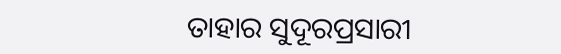ତାହାର ସୁଦୂରପ୍ରସାରୀ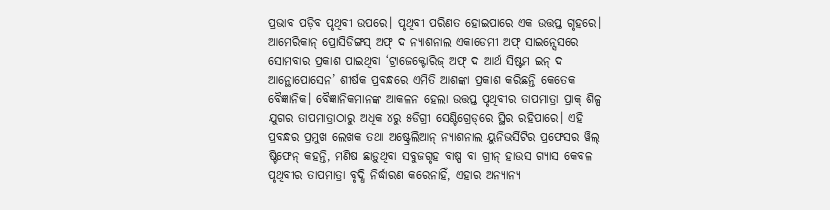ପ୍ରଭାବ ପଡ଼ିବ ପୃଥିବୀ ଉପରେ। ପୃଥିବୀ ପରିଣତ ହୋଇପାରେ ଏକ ଉତ୍ତପ୍ତ ଗୃହରେ। ଆମେରିକାନ୍‌ ପ୍ରୋସିଡିଙ୍ଗସ୍‌ ଅଫ୍‌ ଦ ନ୍ୟାଶନାଲ ଏକାଡେମୀ ଅଫ୍‌ ସାଇନ୍ସେସରେ ସୋମବାର ପ୍ରକାଶ ପାଇଥିବା ‘ଟ୍ରାଜେକ୍ଟୋରିଜ୍‌ ଅଫ୍‌ ଦ ଆର୍ଥ ସିଷ୍ଟମ ଇନ୍‌ ଦ ଆନ୍ଥୋପୋସେନ’ ଶୀର୍ଷକ ପ୍ରବନ୍ଧରେ ଏମିତି ଆଶଙ୍କା ପ୍ରକାଶ କରିଛନ୍ତି କେତେକ ବୈଜ୍ଞାନିକ। ବୈଜ୍ଞାନିକମାନଙ୍କ ଆକଳନ ହେଲା ଉତ୍ତପ୍ତ ପୃଥିବୀର ତାପମାତ୍ରା ପ୍ରାକ୍‌ ଶିଳ୍ପ ଯୁଗର ତାପମାତ୍ରାଠାରୁ ଅଧିକ ୪ରୁ ୫ଡିଗ୍ରୀ ସେଣ୍ଟିଗ୍ରେଡ୍‌ରେ ସ୍ଥିର ରହିପାରେ। ଏହି ପ୍ରବନ୍ଧର ପ୍ରମୁଖ ଲେଖକ ତଥା ଅଷ୍ଟ୍ରେଲିଆନ୍‌ ନ୍ୟାଶନାଲ ୟୁନିଭର୍ସିଟିର ପ୍ରଫେସର ୱିଲ୍‌ ଷ୍ଟିଫେନ୍‌ କହନ୍ତି, ମଣିଷ ଛାଡ଼ୁଥିବା ସବୁଜଗୃହ ବାଷ୍ପ ବା ଗ୍ରୀନ୍‌ ହାଉସ ଗ୍ୟାସ କେବଳ ପୃଥିବୀର ତାପମାତ୍ରା ବୃଦ୍ଧି ନିର୍ଦ୍ଧାରଣ କରେନାହିଁ, ଏହାର ଅନ୍ୟାନ୍ୟ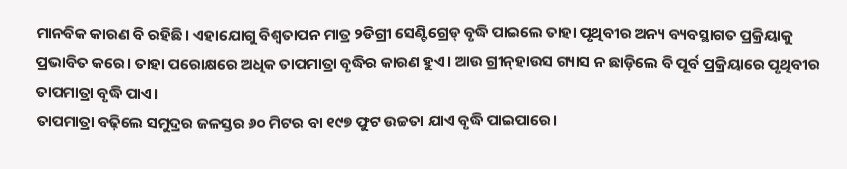ମାନବିକ କାରଣ ବି ରହିଛି। ଏହାଯୋଗୁ ବିଶ୍ୱତାପନ ମାତ୍ର ୨ଡିଗ୍ରୀ ସେଣ୍ଟିଗ୍ରେଡ୍‌ ବୃଦ୍ଧି ପାଇଲେ ତାହା ପୃଥିବୀର ଅନ୍ୟ ବ୍ୟବସ୍ଥାଗତ ପ୍ରକ୍ରିୟାକୁ ପ୍ରଭାବିତ କରେ। ତାହା ପରୋକ୍ଷରେ ଅଧିକ ତାପମାତ୍ରା ବୃଦ୍ଧିର କାରଣ ହୁଏ। ଆଉ ଗ୍ରୀନ୍‌ହାଉସ ଗ୍ୟାସ ନ ଛାଡ଼ିଲେ ବି ପୂର୍ବ ପ୍ରକ୍ରିୟାରେ ପୃଥିବୀର ତାପମାତ୍ରା ବୃଦ୍ଧି ପାଏ।
ତାପମାତ୍ରା ବଢ଼ିଲେ ସମୁଦ୍ରର ଜଳସ୍ତର ୬୦ ମିଟର ବା ୧୯୭ ଫୁଟ ଉଚ୍ଚତା ଯାଏ ବୃଦ୍ଧି ପାଇପାରେ।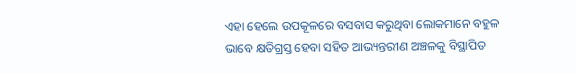ଏହା ହେଲେ ଉପକୂଳରେ ବସବାସ କରୁଥିବା ଲୋକମାନେ ବହୁଳ ଭାବେ କ୍ଷତିଗ୍ରସ୍ତ ହେବା ସହିତ ଆଭ୍ୟନ୍ତରୀଣ ଅଞ୍ଚଳକୁ ବିସ୍ଥାପିତ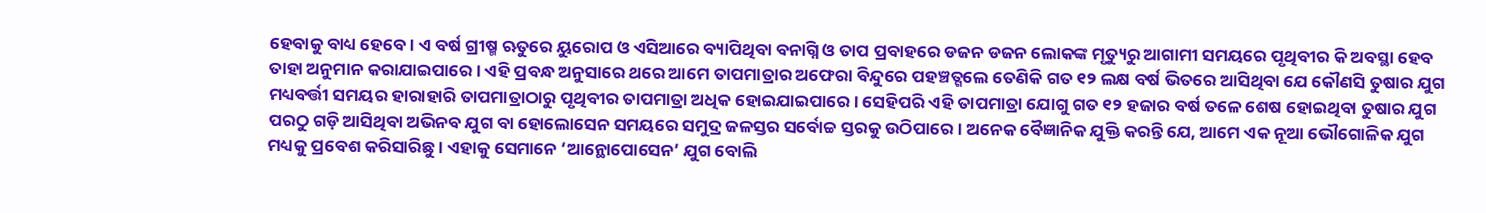ହେବାକୁ ବାଧ୍ୟ ହେବେ। ଏ ବର୍ଷ ଗ୍ରୀଷ୍ମ ଋତୁରେ ୟୁରୋପ ଓ ଏସିଆରେ ବ୍ୟାପିଥିବା ବନାଗ୍ନି ଓ ତାପ ପ୍ରବାହରେ ଡଜନ ଡଜନ ଲୋକଙ୍କ ମୃତ୍ୟୁରୁ ଆଗାମୀ ସମୟରେ ପୃଥିବୀର କି ଅବସ୍ଥା ହେବ ତାହା ଅନୁମାନ କରାଯାଇପାରେ। ଏହି ପ୍ରବନ୍ଧ ଅନୁସାରେ ଥରେ ଆମେ ତାପମାତ୍ରାର ଅଫେରା ବିନ୍ଦୁରେ ପହଞ୍ଚତ୍ଗଲେ ତେଣିକି ଗତ ୧୨ ଲକ୍ଷ ବର୍ଷ ଭିତରେ ଆସିଥିବା ଯେ କୌଣସି ତୁଷାର ଯୁଗ ମଧ୍ୟବର୍ତ୍ତୀ ସମୟର ହାରାହାରି ତାପମାତ୍ରାଠାରୁ ପୃଥିବୀର ତାପମାତ୍ରା ଅଧିକ ହୋଇଯାଇପାରେ। ସେହିପରି ଏହି ତାପମାତ୍ରା ଯୋଗୁ ଗତ ୧୨ ହଜାର ବର୍ଷ ତଳେ ଶେଷ ହୋଇଥିବା ତୁଷାର ଯୁଗ ପରଠୁ ଗଡ଼ି ଆସିଥିବା ଅଭିନବ ଯୁଗ ବା ହୋଲୋସେନ ସମୟରେ ସମୁଦ୍ର ଜଳସ୍ତର ସର୍ବୋଚ୍ଚ ସ୍ତରକୁ ଉଠିପାରେ। ଅନେକ ବୈଜ୍ଞାନିକ ଯୁକ୍ତି କରନ୍ତି ଯେ, ଆମେ ଏକ ନୂଆ ଭୌଗୋଳିକ ଯୁଗ ମଧ୍ୟକୁ ପ୍ରବେଶ କରିସାରିଛୁ। ଏହାକୁ ସେମାନେ ‘ଆନ୍ଥୋପୋସେନ’ ଯୁଗ ବୋଲି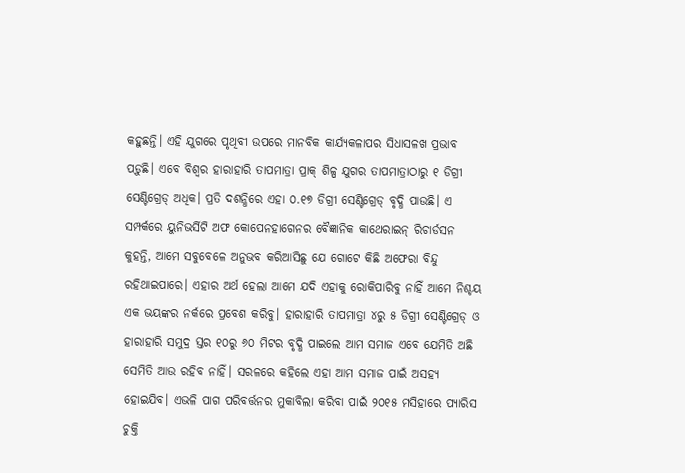କହୁଛନ୍ତି। ଏହି ଯୁଗରେ ପୃଥିବୀ ଉପରେ ମାନବିକ କାର୍ଯ୍ୟକଳାପର ସିଧାସଳଖ ପ୍ରଭାବ ପଡ଼ୁଛି। ଏବେ ବିଶ୍ୱର ହାରାହାରି ତାପମାତ୍ରା ପ୍ରାକ୍‌ ଶିଳ୍ପ ଯୁଗର ତାପମାତ୍ରାଠାରୁ ୧ ଡିଗ୍ରୀ ସେଣ୍ଟିଗ୍ରେଡ୍‌ ଅଧିକ। ପ୍ରତି ଦଶନ୍ଧିରେ ଏହା ୦.୧୭ ଡିଗ୍ରୀ ସେଣ୍ଟିଗ୍ରେଡ୍‌ ବୃଦ୍ଧି ପାଉଛି। ଏ ସମ୍ପର୍କରେ ୟୁନିଭର୍ସିଟି ଅଫ କୋପେନହାଗେନର ବୈଜ୍ଞାନିକ କାଥେରାଇନ୍‌ ରିଚାର୍ଡସନ କୁହନ୍ତି, ଆମେ ସବୁବେଳେ ଅନୁଭବ କରିଆସିଛୁ ଯେ ଗୋଟେ କିଛି ଅଫେରା ବିନ୍ଦୁ ରହିଥାଇପାରେ। ଏହାର ଅର୍ଥ ହେଲା ଆମେ ଯଦି ଏହାକୁ ରୋକିପାରିବୁ ନାହିଁ ଆମେ ନିଶ୍ଚୟ ଏକ ଭୟଙ୍କର ନର୍କରେ ପ୍ରବେଶ କରିବୁ। ହାରାହାରି ତାପମାତ୍ରା ୪ରୁ ୫ ଡିଗ୍ରୀ ସେଣ୍ଟିଗ୍ରେଡ୍‌ ଓ ହାରାହାରି ସମୁଦ୍ର ସ୍ତର ୧୦ରୁ ୬୦ ମିଟର ବୃଦ୍ଧି ପାଇଲେ ଆମ ସମାଜ ଏବେ ଯେମିତି ଅଛି ସେମିତି ଆଉ ରହିବ ନାହିଁ। ସରଳରେ କହିଲେ ଏହା ଆମ ସମାଜ ପାଇଁ ଅସହ୍ୟ ହୋଇଯିବ। ଏଭଳି ପାଗ ପରିବର୍ତ୍ତନର ମୁକାବିଲା କରିବା ପାଇଁ ୨୦୧୫ ମସିହାରେ ପ୍ୟାରିସ ଚୁକ୍ତି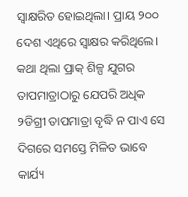ସ୍ବାକ୍ଷରିତ ହୋଇଥିଲା। ପ୍ରାୟ ୨୦୦ ଦେଶ ଏଥିରେ ସ୍ବାକ୍ଷର କରିଥିଲେ। କଥା ଥିଲା ପ୍ରାକ୍‌ ଶିଳ୍ପ ଯୁଗର ତାପମାତ୍ରାଠାରୁ ଯେପରି ଅଧିକ ୨ଡିଗ୍ରୀ ତାପମାତ୍ରା ବୃଦ୍ଧି ନ ପାଏ ସେ ଦିଗରେ ସମସ୍ତେ ମିଳିତ ଭାବେ କାର୍ଯ୍ୟ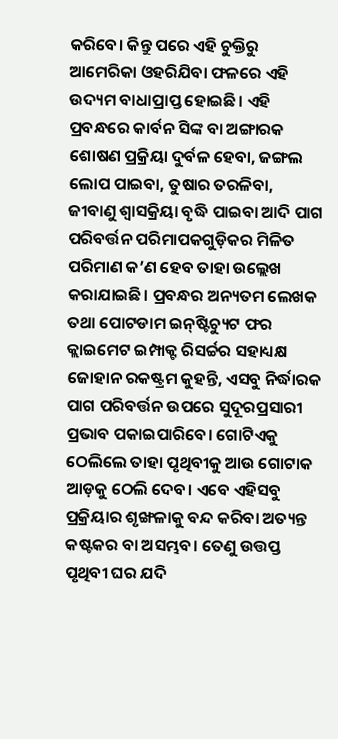କରିବେ। କିନ୍ତୁ ପରେ ଏହି ଚୁକ୍ତିରୁ ଆମେରିକା ଓହରିଯିବା ଫଳରେ ଏହି ଉଦ୍ୟମ ବାଧାପ୍ରାପ୍ତ ହୋଇଛି। ଏହି ପ୍ରବନ୍ଧରେ କାର୍ବନ ସିଙ୍କ ବା ଅଙ୍ଗାରକ ଶୋଷଣ ପ୍ରକ୍ରିୟା ଦୁର୍ବଳ ହେବା, ଜଙ୍ଗଲ ଲୋପ ପାଇବା, ତୁଷାର ତରଳିବା, ଜୀବାଣୁ ଶ୍ୱାସକ୍ରିୟା ବୃଦ୍ଧି ପାଇବା ଆଦି ପାଗ ପରିବର୍ତ୍ତନ ପରିମାପକଗୁଡ଼ିକର ମିଳିତ ପରିମାଣ କ’ଣ ହେବ ତାହା ଉଲ୍ଲେଖ କରାଯାଇଛି। ପ୍ରବନ୍ଧର ଅନ୍ୟତମ ଲେଖକ ତଥା ପୋଟଡାମ ଇନ୍‌ଷ୍ଟିଚ୍ୟୁଟ ଫର କ୍ଲାଇମେଟ ଇମ୍ପାକ୍ଟ ରିସର୍ଚ୍ଚର ସହାଧ୍ୟକ୍ଷ ଜୋହାନ ରକଷ୍ଟ୍ରମ କୁହନ୍ତି, ଏସବୁ ନିର୍ଦ୍ଧାରକ ପାଗ ପରିବର୍ତ୍ତନ ଉପରେ ସୁଦୂରପ୍ରସାରୀ ପ୍ରଭାବ ପକାଇପାରିବେ। ଗୋଟିଏକୁ ଠେଲିଲେ ତାହା ପୃଥିବୀକୁ ଆଉ ଗୋଟାକ ଆଡ଼କୁ ଠେଲି ଦେବ। ଏବେ ଏହିସବୁ ପ୍ରକ୍ରିୟାର ଶୃଙ୍ଖଳାକୁ ବନ୍ଦ କରିବା ଅତ୍ୟନ୍ତ କଷ୍ଟକର ବା ଅସମ୍ଭବ। ତେଣୁ ଉତ୍ତପ୍ତ ପୃଥିବୀ ଘର ଯଦି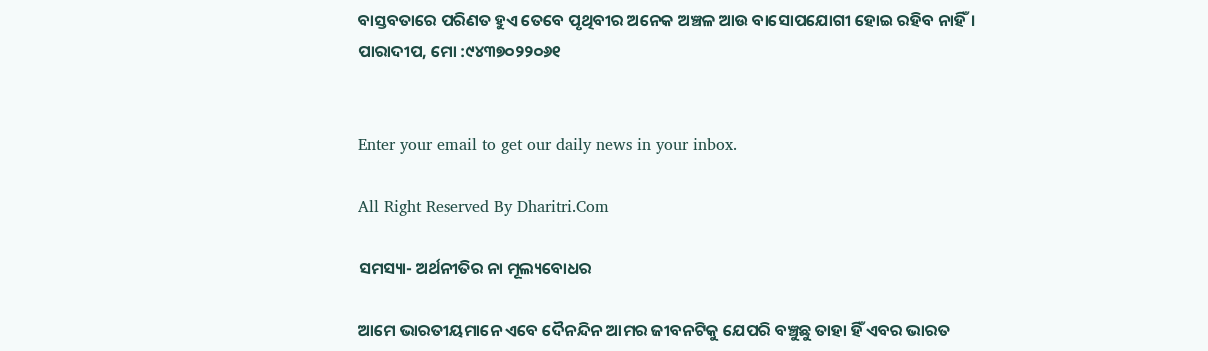ବାସ୍ତବତାରେ ପରିଣତ ହୁଏ ତେବେ ପୃଥିବୀର ଅନେକ ଅଞ୍ଚଳ ଆଉ ବାସୋପଯୋଗୀ ହୋଇ ରହିବ ନାହିଁ।
ପାରାଦୀପ, ମୋ :୯୪୩୭୦୨୨୦୬୧


Enter your email to get our daily news in your inbox.

All Right Reserved By Dharitri.Com

ସମସ୍ୟା- ଅର୍ଥନୀତିର ନା ମୂଲ୍ୟବୋଧର

ଆମେ ଭାରତୀୟମାନେ ଏବେ ଦୈନନ୍ଦିନ ଆମର ଜୀବନଟିକୁ ଯେପରି ବଞ୍ଚୁଛୁ ତାହା ହିଁ ଏବର ଭାରତ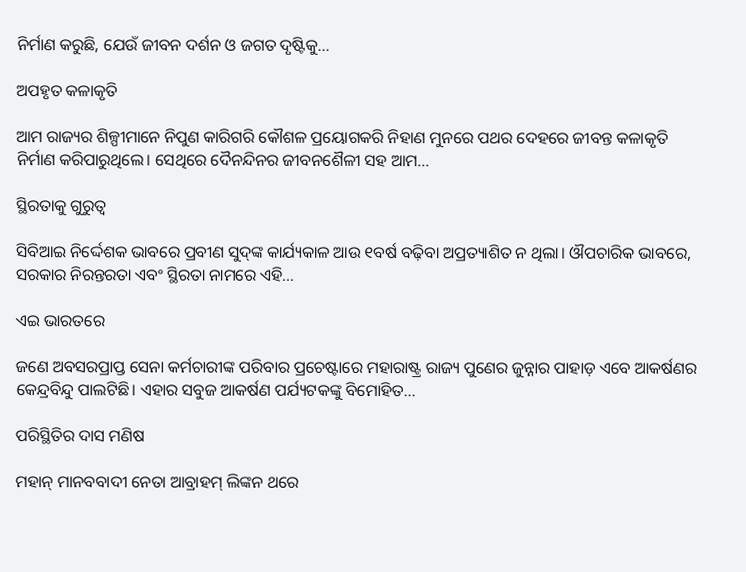ନିର୍ମାଣ କରୁଛି, ଯେଉଁ ଜୀବନ ଦର୍ଶନ ଓ ଜଗତ ଦୃଷ୍ଟିକୁ…

ଅପହୃତ କଳାକୃତି

ଆମ ରାଜ୍ୟର ଶିଳ୍ପୀମାନେ ନିପୁଣ କାରିଗରି କୌଶଳ ପ୍ରୟୋଗକରି ନିହାଣ ମୁନରେ ପଥର ଦେହରେ ଜୀବନ୍ତ କଳାକୃତି ନିର୍ମାଣ କରିପାରୁଥିଲେ। ସେଥିରେ ଦୈନନ୍ଦିନର ଜୀବନଶୈଳୀ ସହ ଆମ…

ସ୍ଥିରତାକୁ ଗୁରୁତ୍ୱ

ସିବିଆଇ ନିର୍ଦ୍ଦେଶକ ଭାବରେ ପ୍ରବୀଣ ସୁଦ୍‌ଙ୍କ କାର୍ଯ୍ୟକାଳ ଆଉ ୧ବର୍ଷ ବଢ଼ିବା ଅପ୍ରତ୍ୟାଶିତ ନ ଥିଲା। ଔପଚାରିକ ଭାବରେ, ସରକାର ନିରନ୍ତରତା ଏବଂ ସ୍ଥିରତା ନାମରେ ଏହି…

ଏଇ ଭାରତରେ

ଜଣେ ଅବସରପ୍ରାପ୍ତ ସେନା କର୍ମଚାରୀଙ୍କ ପରିବାର ପ୍ରଚେଷ୍ଟାରେ ମହାରାଷ୍ଟ୍ର ରାଜ୍ୟ ପୁଣେର ଜୁନ୍ନାର ପାହାଡ଼ ଏବେ ଆକର୍ଷଣର କେନ୍ଦ୍ରବିନ୍ଦୁ ପାଲଟିଛି। ଏହାର ସବୁଜ ଆକର୍ଷଣ ପର୍ଯ୍ୟଟକଙ୍କୁ ବିମୋହିତ…

ପରିସ୍ଥିତିର ଦାସ ମଣିଷ

ମହାନ୍‌ ମାନବବାଦୀ ନେତା ଆବ୍ରାହମ୍‌ ଲିଙ୍କନ ଥରେ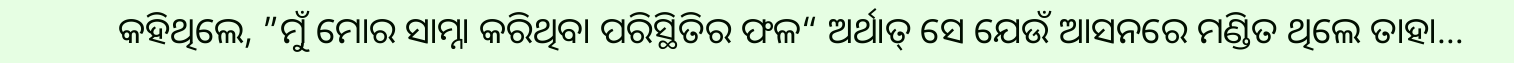କହିଥିଲେ, ”ମୁଁ ମୋର ସାମ୍ନା କରିଥିବା ପରିସ୍ଥିତିର ଫଳ“ ଅର୍ଥାତ୍‌ ସେ ଯେଉଁ ଆସନରେ ମଣ୍ଡିତ ଥିଲେ ତାହା…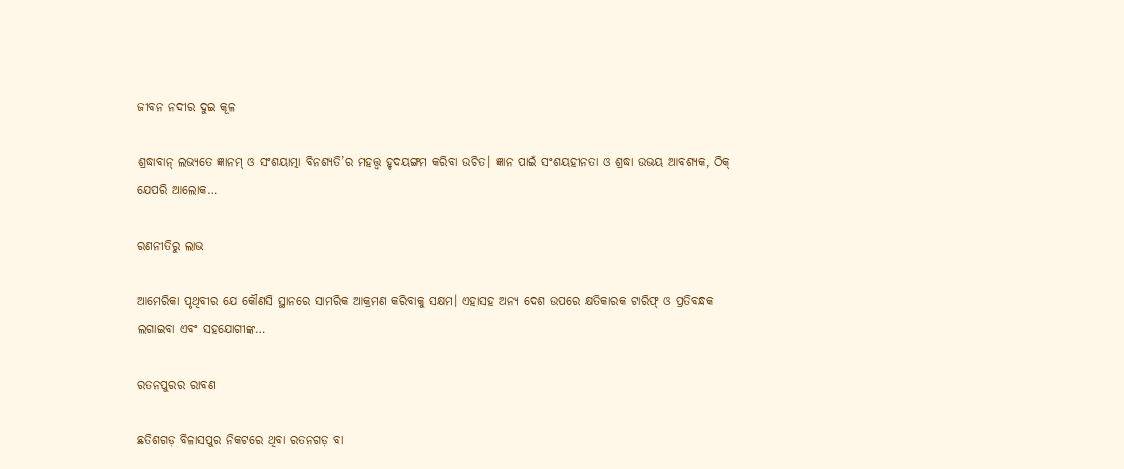ଜୀବନ ନଦୀର ଦୁଇ କୂଳ

ଶ୍ରଦ୍ଧାବାନ୍‌ ଲଭ୍ୟତେ ଜ୍ଞାନମ୍‌ ଓ ସଂଶୟାତ୍ମା ବିନଶ୍ୟତି’ର ମହତ୍ତ୍ୱ ହୃଦୟଙ୍ଗମ କରିବା ଉଚିତ। ଜ୍ଞାନ ପାଇଁ ସଂଶୟହୀନତା ଓ ଶ୍ରଦ୍ଧା ଉଭୟ ଆବଶ୍ୟକ, ଠିକ୍‌ ଯେପରି ଆଲୋକ…

ରଣନୀତିରୁ ଲାଭ

ଆମେରିକା ପୃଥିବୀର ଯେ କୌଣସି ସ୍ଥାନରେ ସାମରିକ ଆକ୍ରମଣ କରିବାକୁ ସକ୍ଷମ। ଏହାସହ ଅନ୍ୟ ଦେଶ ଉପରେ କ୍ଷତିକାରକ ଟାରିଫ୍‌ ଓ ପ୍ରତିବନ୍ଧକ ଲଗାଇବା ଏବଂ ସହଯୋଗୀଙ୍କ…

ରତନପୁରର ରାବଣ

ଛତିଶଗଡ଼ ବିଳାସପୁର ନିକଟରେ ଥିବା ରତନଗଡ଼ ବା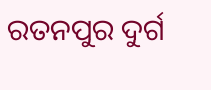ରତନପୁର ଦୁର୍ଗ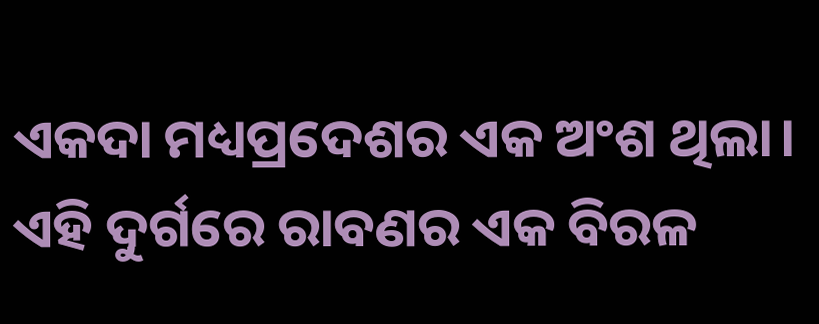ଏକଦା ମଧ୍ୟପ୍ରଦେଶର ଏକ ଅଂଶ ଥିଲା। ଏହି ଦୁର୍ଗରେ ରାବଣର ଏକ ବିରଳ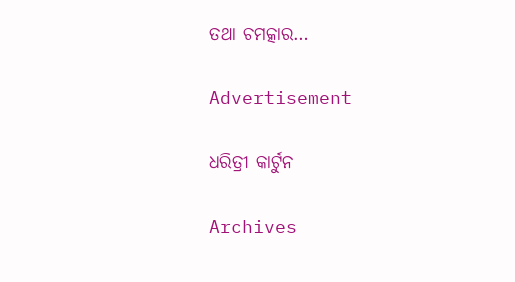ତଥା ଚମତ୍କାର…

Advertisement

ଧରିତ୍ରୀ କାର୍ଟୁନ

Archives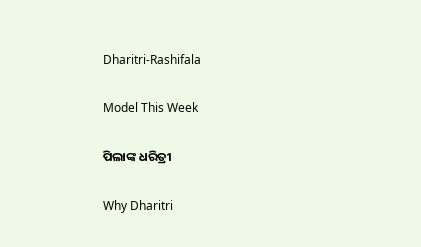Dharitri-Rashifala

Model This Week

ପିଲାଙ୍କ ଧରିତ୍ରୀ

Why Dharitri